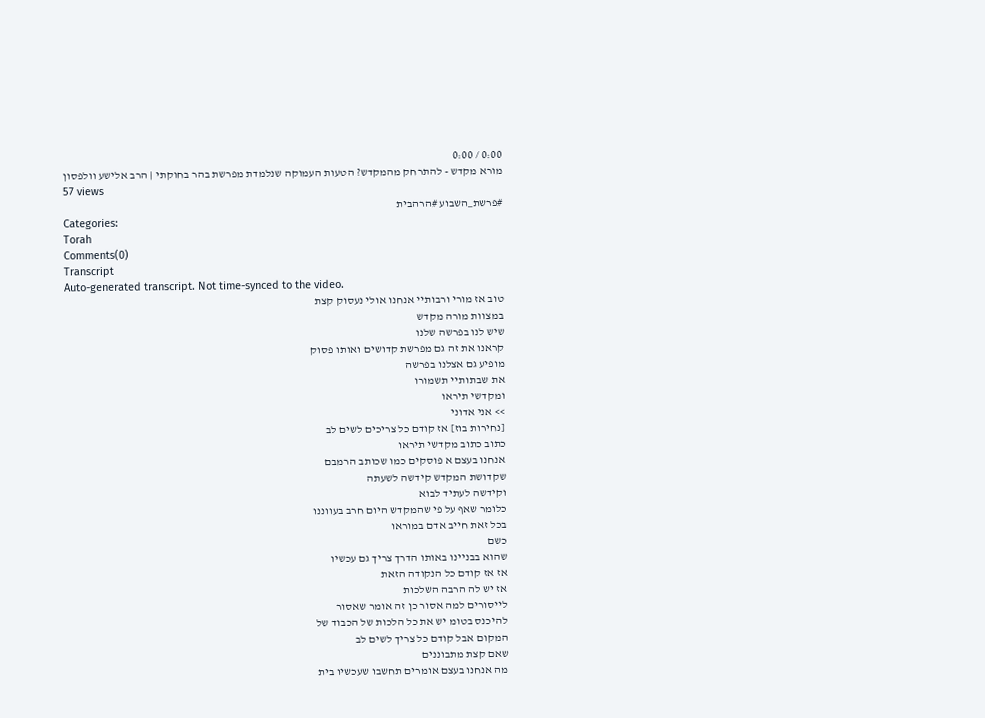0:00 / 0:00
מורא מקדש - להתרחק מהמקדש? הטעות העמוקה שנלמדת מפרשת בהר בחוקתי | הרב אלישע וולפסון
57 views
#פרשת_השבוע #הרהבית
Categories:
Torah
Comments(0)
Transcript
Auto-generated transcript. Not time-synced to the video.
טוב אז מורי ורבותיי אנחנו אולי נעסוק קצת
במצוות מורה מקדש
שיש לנו בפרשה שלנו
קראנו את זה גם מפרשת קדושים ואותו פסוק
מופיע גם אצלנו בפרשה
את שבתותיי תשמורו
ומקדשי תיראו
>> אני אדוני
[נחירות בוז] אז קודם כל צריכים לשים לב
כתוב כתוב מקדשי תיראו
אנחנו בעצם א פוסקים כמו שכותב הרמבם
שקדושת המקדש קידשה לשעתה
וקידשה לעתיד לבוא
כלומר שאף על פי שהמקדש היום חרב בעווננו
בכל זאת חייב אדם במוראו
כשם
שהוא בבניינו באותו הדרך צריך גם עכשיו
אז אז קודם כל הנקודה הזאת
אז יש לה הרבה השלכות
לייסורים למה אסור כן זה אומר שאסור
להיכנס בטומ יש את כל הלכות של הכבוד של
המקום אבל קודם כל צריך לשים לב
שאם קצת מתבוננים
מה אנחנו בעצם אומרים תחשבו שעכשיו בית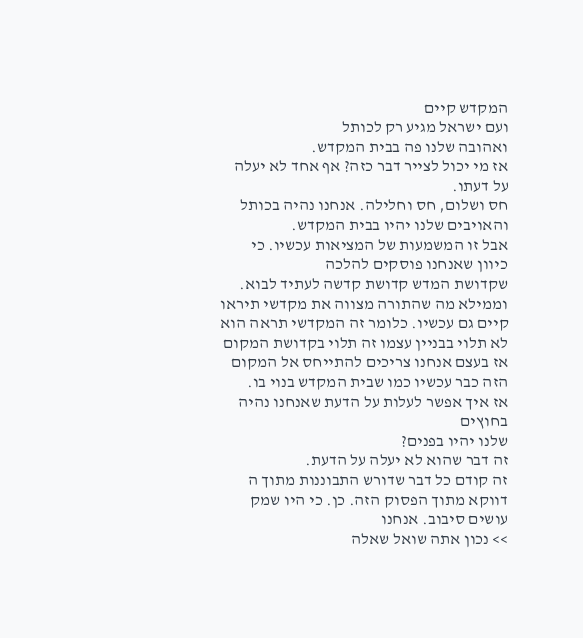המקדש קיים
ועם ישראל מגיע רק לכותל
ואהובה שלנו פה בבית המקדש.
אז מי יכול לצייר דבר כזה? אף אחד לא יעלה
על דעתו.
חס ושלום, חס וחלילה. אנחנו נהיה בכותל
והאויבים שלנו יהיו בבית המקדש.
אבל זו המשמעות של המציאות עכשיו. כי
כיוון שאנחנו פוסקים להלכה
שקדושת המדש קדושת קדשה לעתיד לבוא.
וממילא מה שהתורה מצווה את מקדשי תיראו
קיים גם עכשיו. כלומר זה המקדשי תראה הוא
לא תלוי בבניין עצמו זה תלוי בקדושת המקום
אז בעצם אנחנו צריכים להתייחס אל המקום
הזה כבר עכשיו כמו שבית המקדש בנוי בו.
אז איך אפשר לעלות על הדעת שאנחנו נהיה
בחוץים
שלנו יהיו בפנים?
זה דבר שהוא לא יעלה על הדעת.
זה קודם כל דבר שדורש התבוננות מתוך ה
דווקא מתוך הפסוק הזה. כן. כי היו שמק
עושים סיבוב. אנחנו
>> נכון אתה שואל שאלה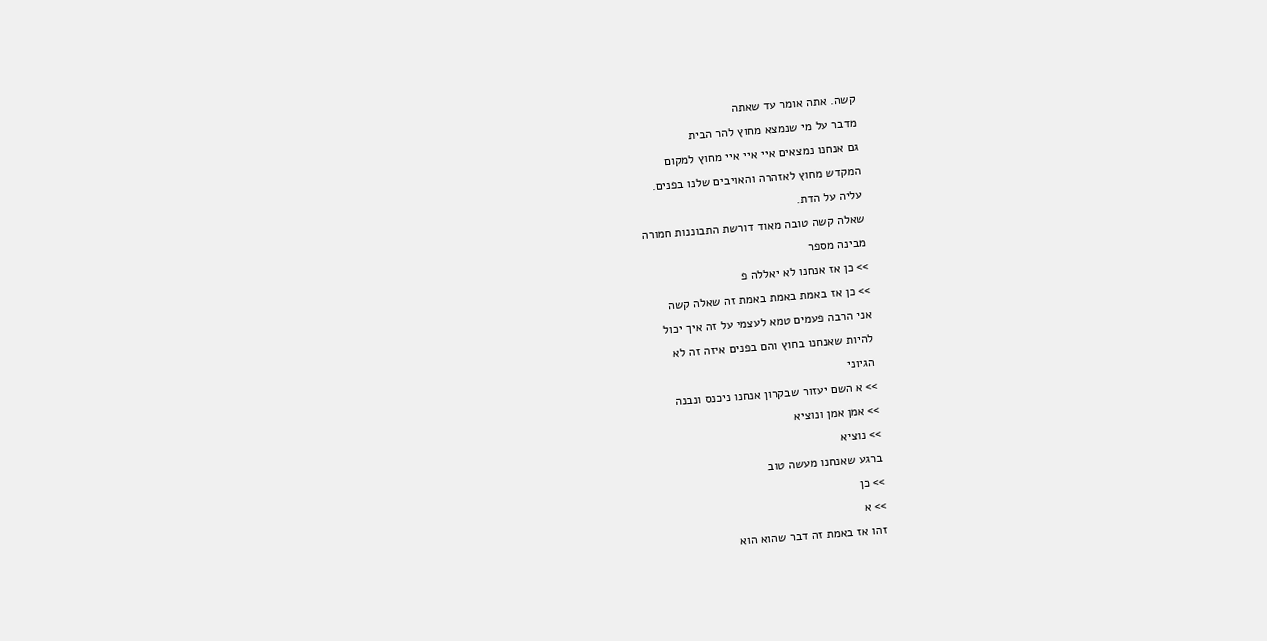קשה. אתה אומר עד שאתה
מדבר על מי שנמצא מחוץ להר הבית
גם אנחנו נמצאים איי איי איי מחוץ למקום
המקדש מחוץ לאזהרה והאויבים שלנו בפנים.
עליה על הדת.
שאלה קשה טובה מאוד דורשת התבוננות חמורה
מבינה מספר
>> כן אז אנחנו לא יאללה פ
>> כן אז באמת באמת באמת זה שאלה קשה
אני הרבה פעמים טמא לעצמי על זה איך יכול
להיות שאנחנו בחוץ והם בפנים איזה זה לא
הגיוני
>> א השם יעזור שבקרון אנחנו ניכנס ונבנה
>> אמן אמן ונוציא
>> נוציא
ברגע שאנחנו מעשה טוב
>> כן
>> א
זהו אז באמת זה דבר שהוא הוא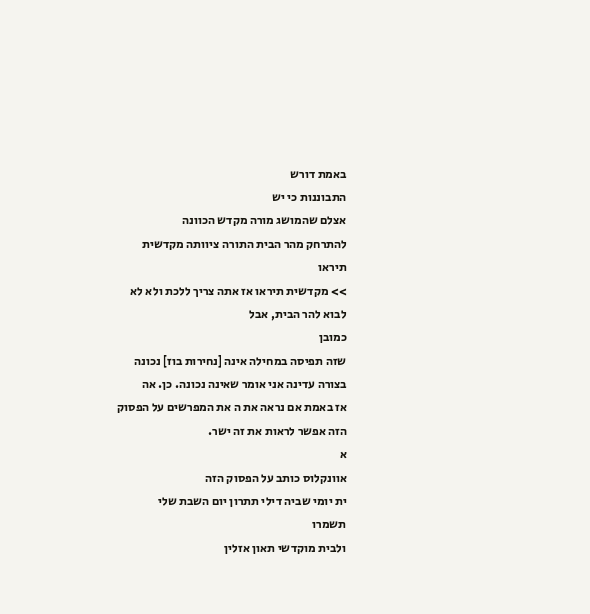באמת דורש
התבוננות כי יש
אצלם שהמושג מורה מקדש הכוונה
להתרחק מהר הבית התורה ציוותה מקדשית
תיראו
>> מקדשית תיראו אז אתה צריך ללכת ולא לא
לבוא להר הבית, אבל
כמובן
שזה תפיסה במחילה אינה [נחירות בוז] נכונה
בצורה עדינה אני אומר שאינה נכונה. כן. אה
אז באמת אם נראה את ה את המפרשים על הפסוק
הזה אפשר לראות את זה ישר.
א
אוונקלוס כותב על הפסוק הזה
ית יומי שביה דילי תתרון יום השבת שלי
תשמרו
ולבית מוקדשי תאון אזלין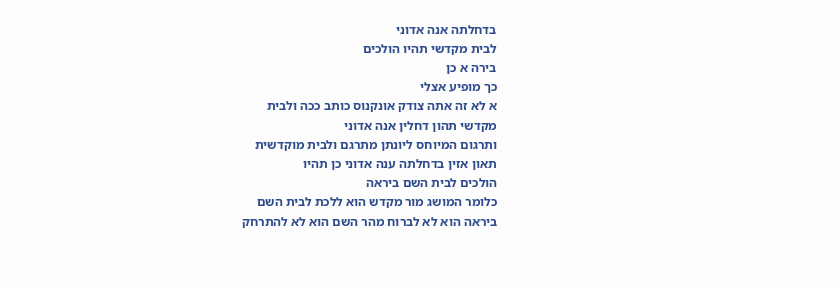בדחלתה אנה אדוני
לבית מקדשי תהיו הולכים
בירה א כן
כך מופיע אצלי
א לא זה אתה צודק אונקנוס כותב ככה ולבית
מקדשי תהון דחלין אנה אדוני
ותרגום המיוחס ליונתן מתרגם ולבית מוקדשית
תאון אזין בדחלתה ענה אדוני כן תהיו
הולכים לבית השם ביראה
כלומר המושג מור מקדש הוא ללכת לבית השם
ביראה הוא לא לברוח מהר השם הוא לא להתרחק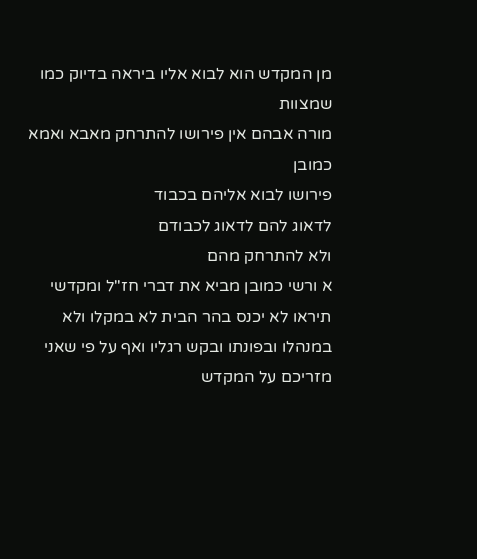מן המקדש הוא לבוא אליו ביראה בדיוק כמו
שמצוות
מורה אבהם אין פירושו להתרחק מאבא ואמא
כמובן
פירושו לבוא אליהם בכבוד
לדאוג להם לדאוג לכבודם
ולא להתרחק מהם
א ורשי כמובן מביא את דברי חז"ל ומקדשי
תיראו לא יכנס בהר הבית לא במקלו ולא
במנהלו ובפונתו ובקש רגליו ואף על פי שאני
מזריכם על המקדש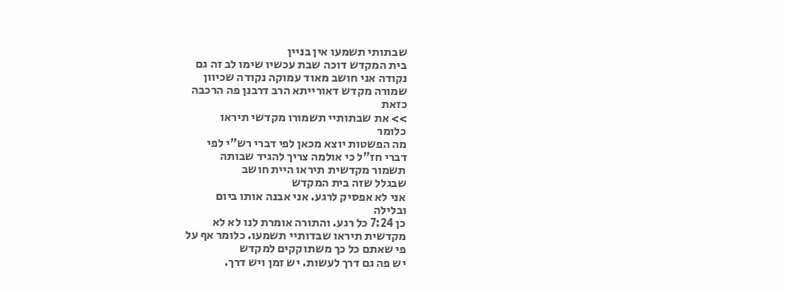שבתותי תשמעו אין בניין
בית המקדש דוכה שבת עכשיו שימו לב זה גם
נקודה אני חושב מאוד עמוקה נקודה שכיוון
שמורה מקדש דאורייתא הרב דרבנן פה הרכבה
כזאת
>> את שבתותיי תשמורו מקדשי תיראו
כלומר
מה הפשטות יוצא מכאן לפי דברי רש"י לפי
דברי חז"ל כי אולמה צריך להגיד שבותה
תשמור מקדשית תיראו היית חושב
שבגלל שזה בית המקדש
אני לא אפסיק לרגע. אני אבנה אותו ביום
ובלילה
כן 7:24 כל רגע. והתורה אומרת לנו לא לא
מקדשית תיראו שבדותיי תשמעו. כלומר אף על
פי שאתם כל כך משתוקקים למקדש
יש פה גם דרך לעשות. יש זמן ויש דרך.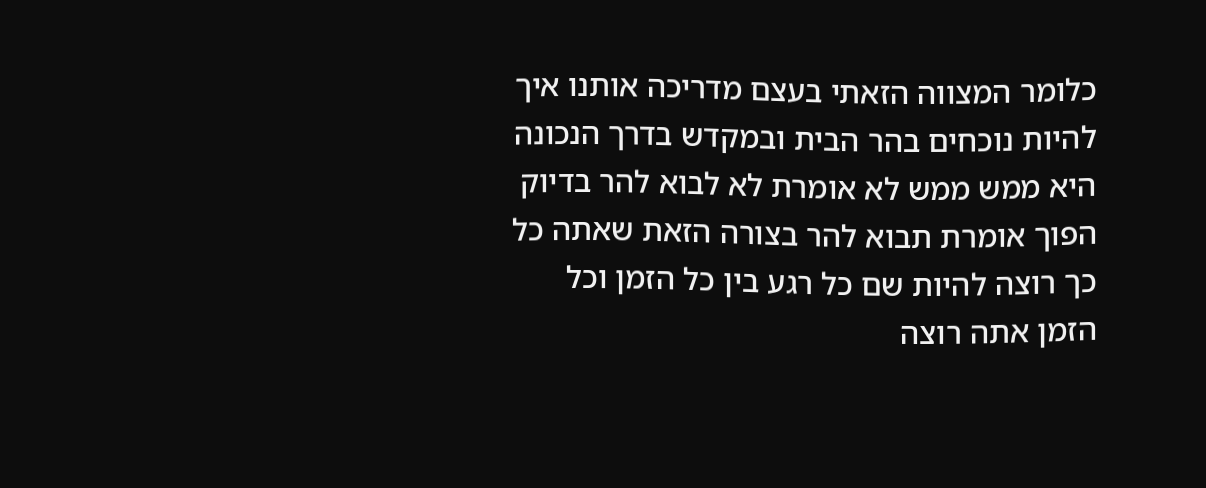כלומר המצווה הזאתי בעצם מדריכה אותנו איך
להיות נוכחים בהר הבית ובמקדש בדרך הנכונה
היא ממש ממש לא אומרת לא לבוא להר בדיוק
הפוך אומרת תבוא להר בצורה הזאת שאתה כל
כך רוצה להיות שם כל רגע בין כל הזמן וכל
הזמן אתה רוצה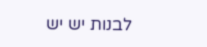לבנות יש יש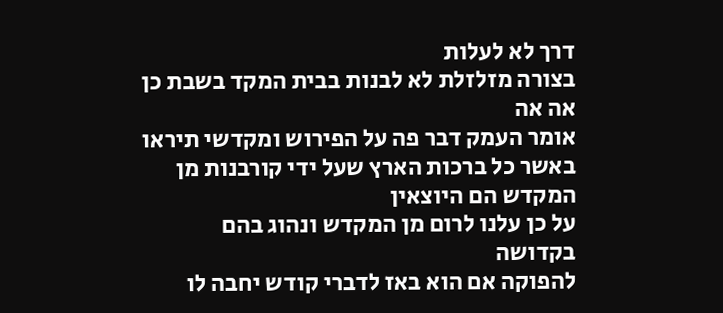דרך לא לעלות
בצורה מזלזלת לא לבנות בבית המקד בשבת כן
אה אה
אומר העמק דבר פה על הפירוש ומקדשי תיראו
באשר כל ברכות הארץ שעל ידי קורבנות מן
המקדש הם היוצאין
על כן עלנו לרום מן המקדש ונהוג בהם
בקדושה
להפוקה אם הוא באז לדברי קודש יחבה לו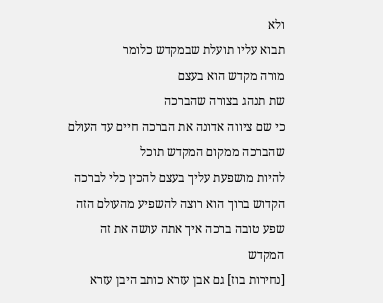ולא
תבוא עליו תועלת שבמקדש כלומר
מורה מקדש הוא בעצם
שת תנהג בצורה שהברכה
כי שם ציווה אדונה את הברכה חיים עד העולם
שהברכה ממקום המקדש תוכל
להיות מושפעת עליך בעצם להכין כלי לברכה
הקדוש ברוך הוא רוצה להשפיע מהעולם הזה
שפע טובה ברכה איך אתה עושה את זה
המקדש
[נחירות בוז] גם אבן עזרא כותב היבן עזרא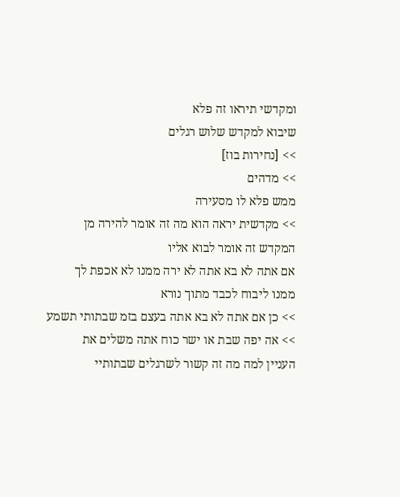ומקדשי תיראו זה פלא
שיבוא למקדש שלוש רגלים
>> [נחירות בוז]
>> מדהים
ממש פלא לו מסעירה
>> מקדשית יראה הוא מה זה אומר להירה מן
המקדש זה אומר לבוא אליו
אם אתה לא בא אתה לא ירה ממנו לא אכפת לך
ממנו ליבוח לכבד מתוך נורא
>> כן אם אתה לא בא אתה בעצם בזמ שבתותי תשמע
>> אה יפה שבת או ישר כוח אתה משלים את
העניין למה מה זה קשור לשרגלים שבתותיי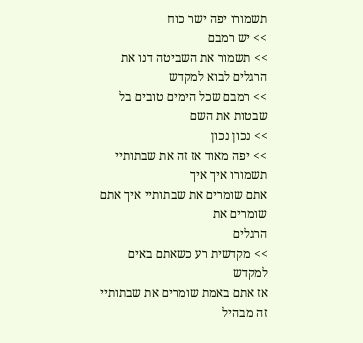תשמורו יפה ישר כוח
>> יש רמבם
>> תשמור את השביטה דנו את הרגלים לבוא למקדש
>> רמבם שכל הימים טובים בל שבטות את השם
>> נכון נכון
>> יפה מאוד אז זה את שבתותיי תשמורו איך איך
אתם שומרים את שבתותיי איך אתם שומרים את
הרגלים
>> מקדשית רע כשאתם באים למקדש
אז אתם באמת שומרים את שבתותיי זה מבהיל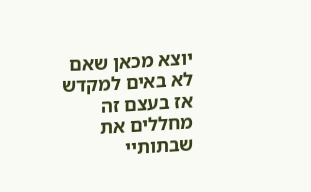יוצא מכאן שאם לא באים למקדש
אז בעצם זה מחללים את שבתותיי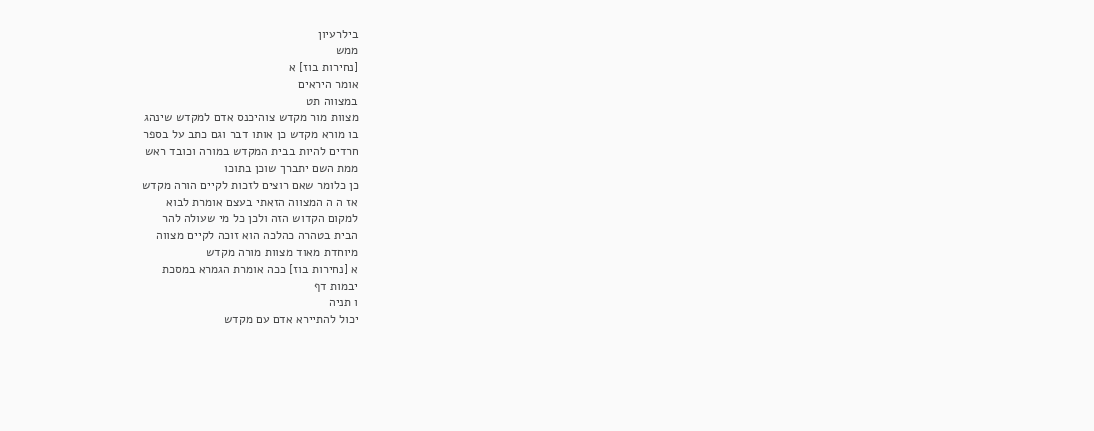בילרעיון
ממש
[נחירות בוז] א
אומר היראים
במצווה תט
מצוות מור מקדש צוהיכנס אדם למקדש שינהג
בו מורא מקדש כן אותו דבר וגם כתב על בספר
חרדים להיות בבית המקדש במורה וכובד ראש
ממת השם יתברך שוכן בתוכו
כן כלומר שאם רוצים לזכות לקיים הורה מקדש
אז ה ה המצווה הזאתי בעצם אומרת לבוא
למקום הקדוש הזה ולכן כל מי שעולה להר
הבית בטהרה כהלכה הוא זוכה לקיים מצווה
מיוחדת מאוד מצוות מורה מקדש
א [נחירות בוז] ככה אומרת הגמרא במסכת
יבמות דף
ו תניה
יכול להתיירא אדם עם מקדש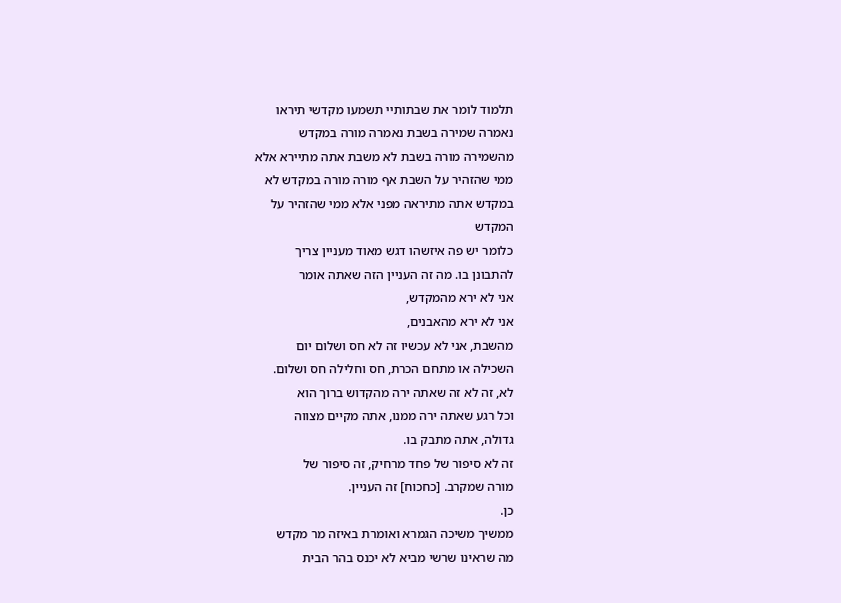תלמוד לומר את שבתותיי תשמעו מקדשי תיראו
נאמרה שמירה בשבת נאמרה מורה במקדש
מהשמירה מורה בשבת לא משבת אתה מתיירא אלא
ממי שהזהיר על השבת אף מורה מורה במקדש לא
במקדש אתה מתיראה מפני אלא ממי שהזהיר על
המקדש
כלומר יש פה איזשהו דגש מאוד מעניין צריך
להתבונן בו. מה זה העניין הזה שאתה אומר
אני לא ירא מהמקדש,
אני לא ירא מהאבנים,
מהשבת, אני לא עכשיו זה לא חס ושלום יום
השכילה או מתחם הכרת, חס וחלילה חס ושלום.
לא, זה לא זה שאתה ירה מהקדוש ברוך הוא
וכל רגע שאתה ירה ממנו, אתה מקיים מצווה
גדולה, אתה מתבק בו.
זה לא סיפור של פחד מרחיק, זה סיפור של
מורה שמקרב. [כחכוח] זה העניין.
כן.
ממשיך משיכה הגמרא ואומרת באיזה מר מקדש
מה שראינו שרשי מביא לא יכנס בהר הבית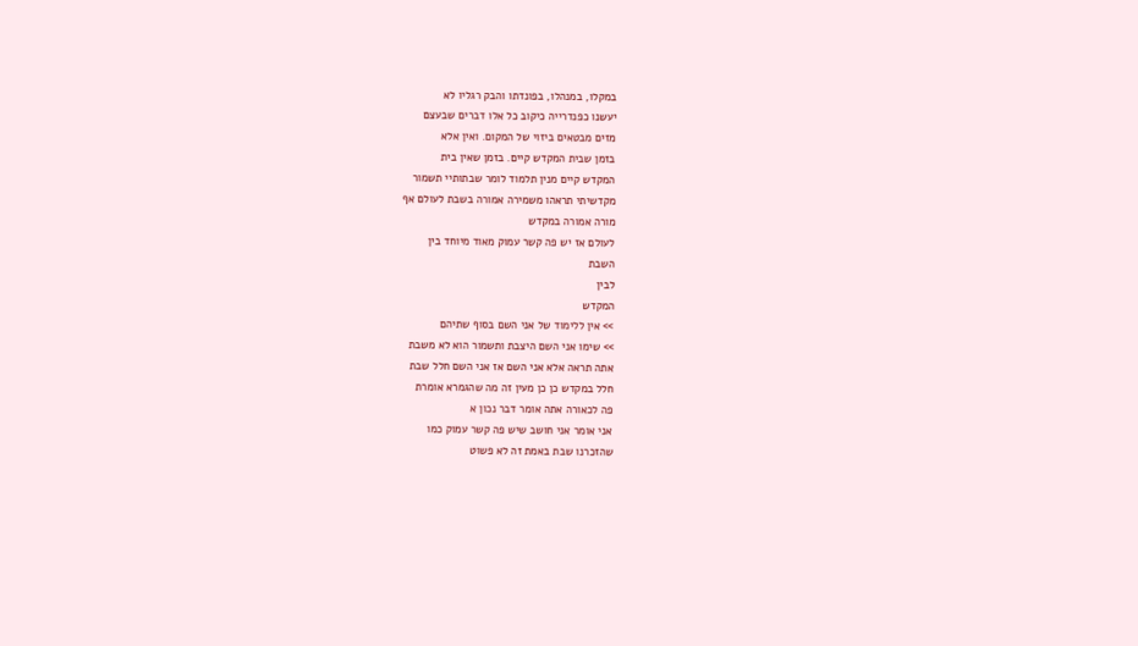במקלו, במנהלו, בפונדתו והבק רגליו לא
יעשנו כפנדרייה כיקוב כל אלו דברים שבעצם
מזים מבטאים ביזוי של המקום. ואין אלא
בזמן שבית המקדש קיים. בזמן שאין בית
המקדש קיים מנין תלמוד לומר שבתותיי תשמור
מקדשיתי תראהו משמירה אמורה בשבת לעולם אף
מורה אמורה במקדש
לעולם אז יש פה קשר עמוק מאוד מיוחד בין
השבת
לבין
המקדש
>> אין ללימוד של אני השם בסוף שתיהם
>> שימו אני השם היצבת ותשמור הוא לא משבת
אתה תראה אלא אני השם אז אני השם חלל שבת
חלל במקדש כן כן מעין זה מה שהגמרא אומרת
פה לכאורה אתה אומר דבר נכון א
אני אומר אני חושב שיש פה קשר עמוק כמו
שהזכרנו שבת באמת זה לא פשוט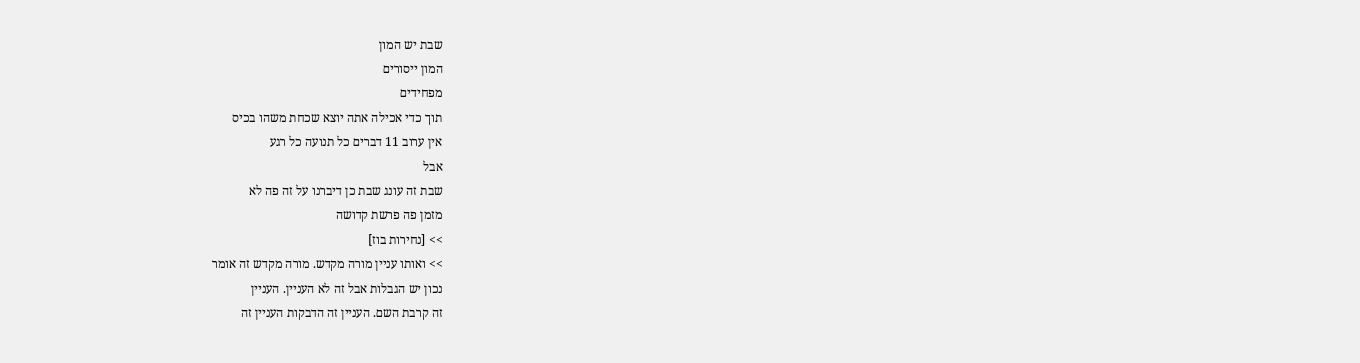שבת יש המון
המון ייסורים
מפחידים
תוך כדי אכילה אתה יוצא שכחת משהו בכיס
אין ערוב 11 דברים כל תנועה כל רגע
אבל
שבת זה עונג שבת כן דיברנו על זה פה לא
מזמן פה פרשת קדושה
>> [נחירות בוז]
>> ואותו עניין מורה מקדש. מורה מקדש זה אומר
נכון יש הגבלות אבל זה לא העניין. העניין
זה קרבת השם. העניין זה הדבקות העניין זה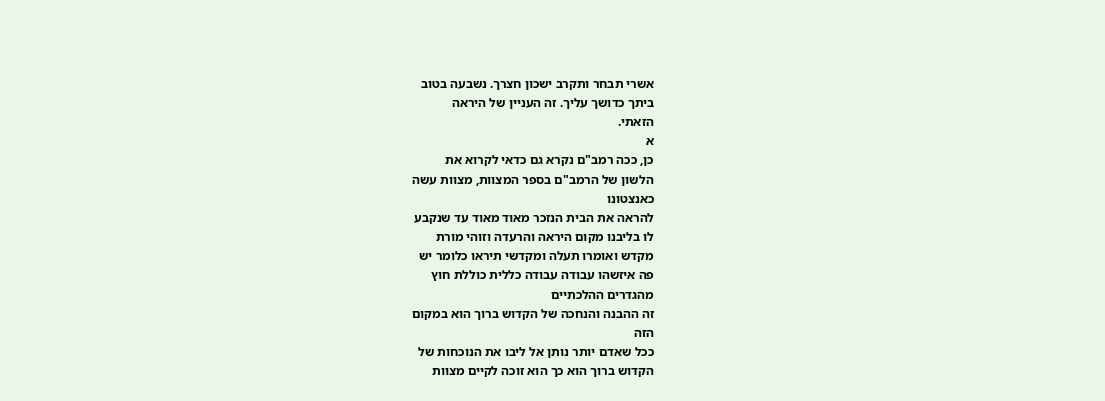אשרי תבחר ותקרב ישכון חצרך. נשבעה בטוב
ביתך כדושך עליך. זה העניין של היראה
הזאתי.
א
כן, ככה רמב"ם נקרא גם כדאי לקרוא את
הלשון של הרמב"ם בספר המצוות, מצוות עשה
כאנצטונו
להראה את הבית הנזכר מאוד מאוד עד שנקבע
לו בליבנו מקום היראה והרעדה וזוהי מורת
מקדש ואומרו תעלה ומקדשי תיראו כלומר יש
פה איזשהו עבודה עבודה כללית כוללת חוץ
מהגדרים ההלכתיים
זה ההבנה והנחכה של הקדוש ברוך הוא במקום
הזה
ככל שאדם יותר נותן אל ליבו את הנוכחות של
הקדוש ברוך הוא כך הוא זוכה לקיים מצוות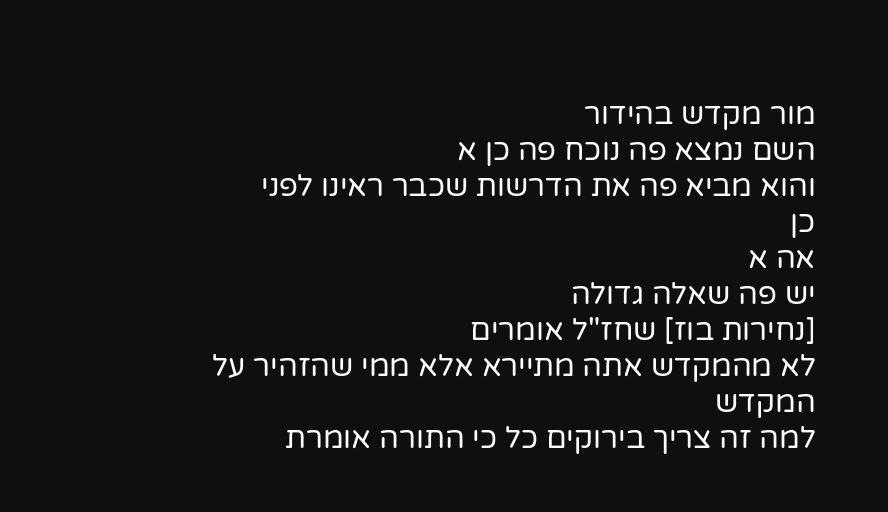מור מקדש בהידור
השם נמצא פה נוכח פה כן א
והוא מביא פה את הדרשות שכבר ראינו לפני
כן
אה א
יש פה שאלה גדולה
[נחירות בוז] שחז"ל אומרים
לא מהמקדש אתה מתיירא אלא ממי שהזהיר על
המקדש
למה זה צריך בירוקים כל כי התורה אומרת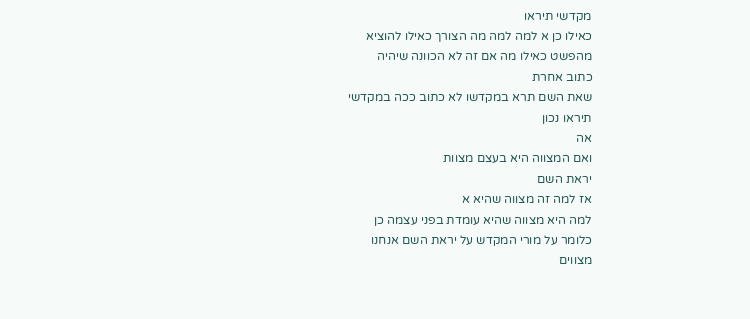מקדשי תיראו
כאילו כן א למה למה מה הצורך כאילו להוציא
מהפשט כאילו מה אם זה לא הכוונה שיהיה
כתוב אחרת
שאת השם תרא במקדשו לא כתוב ככה במקדשי
תיראו נכון
אה
ואם המצווה היא בעצם מצוות
יראת השם
אז למה זה מצווה שהיא א
למה היא מצווה שהיא עומדת בפני עצמה כן
כלומר על מורי המקדש על יראת השם אנחנו
מצווים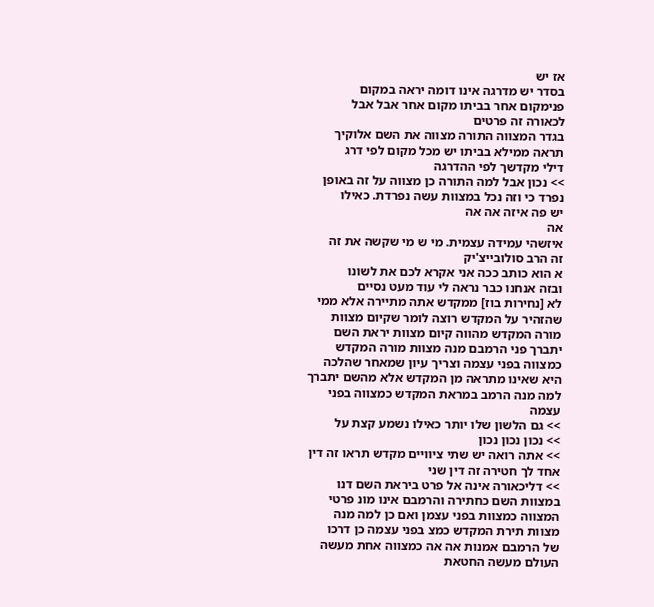אז יש
בסדר יש מדרגה אינו דומה יראה במקום
פנימקום אחר בביתו מקום אחר אבל אבל
לכאורה זה פרטים
בגדר המצווה התורה מצווה את השם אלוקיך
תראה ממילא בביתו יש מכל מקום לפי דרג
דילי מקדשך לפי ההדרגה
>> נכון אבל למה התורה כן מצווה על זה באופן
נפרד כי וזה נכל במצוות עשה נפרדת. כאילו
יש פה איזה אה אה
אה
איזשהי עמידה עצמית. מי ש מי שקשה את זה
זה הרב סולובייצ'יק
א הוא כותב ככה אני אקרא לכם את לשונו
ובזה אנחנו כבר נראה לי עוד מעט נסיים
לא [נחירות בוז] ממקדש אתה מתיירה אלא ממי
שהזהיר על המקדש רוצה לומר שקיום מצוות
מורה המקדש מהווה קיום מצוות יראת השם
יתברך פני הרמבם מנה מצוות מורה המקדש
כמצווה בפני עצמה וצריך עיון שמאחר שהלכה
היא שאינו מתראה מן המקדש אלא מהשם יתברך
למה מנה הרמב במראת המקדש כמצווה בפני
עצמה
>> גם הלשון שלו יותר כאילו נשמע קצת על
>> נכון נכון נכון
>> אתה רואה יש שתי ציוויים מקדש תראו זה דין
אחד לך חטירה זה דין שני
>> דליכאורה אינה אל פרט ביראת השם דנו
במצוות השם כחתירה והרמבם אינו מונ פרטי
המצווה כמצוות בפני עצמן ואם כן למה מנה
מצוות תירת המקדש כמצ בפני עצמה כן דרכו
של הרמבם אמנות אה אה כמצווה אחת מעשה
העולם מעשה החטאת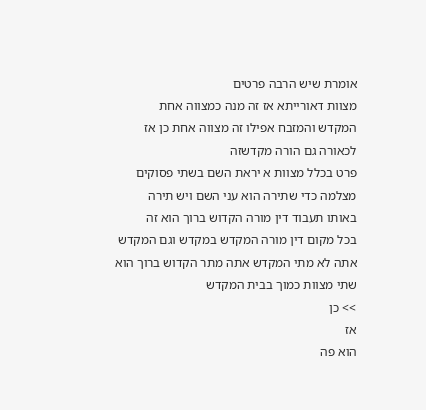אומרת שיש הרבה פרטים
מצוות דאורייתא אז זה מנה כמצווה אחת
המקדש והמזבח אפילו זה מצווה אחת כן אז
לכאורה גם הורה מקדשזה
פרט בכלל מצוות א יראת השם בשתי פסוקים
מצלמה כדי שתירה הוא עני השם ויש תירה
באותו תעבוד דין מורה הקדוש ברוך הוא זה
בכל מקום דין מורה המקדש במקדש וגם המקדש
אתה לא מתי המקדש אתה מתר הקדוש ברוך הוא
שתי מצוות כמוך בבית המקדש
>> כן
אז
הוא פה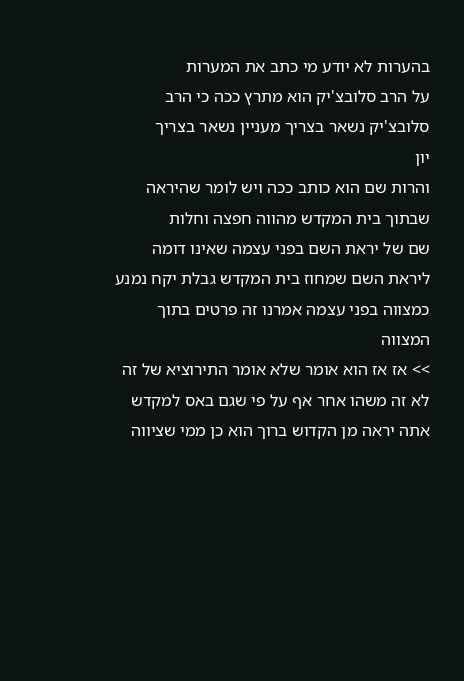בהערות לא יודע מי כתב את המערות
על הרב סלובצ'יק הוא מתרץ ככה כי הרב
סלובצ'יק נשאר בצריך מעניין נשאר בצריך
יון
והרות שם הוא כותב ככה ויש לומר שהיראה
שבתוך בית המקדש מהווה חפצה וחלות
שם של יראת השם בפני עצמה שאינו דומה
ליראת השם שמחוז בית המקדש גבלת יקח נמנע
כמצווה בפני עצמה אמרנו זה פרטים בתוך
המצווה
>> אז אז הוא אומר שלא אומר התירוציא של זה
לא זה משהו אחר אף על פי שגם באס למקדש
אתה יראה מן הקדוש ברוך הוא כן ממי שציווה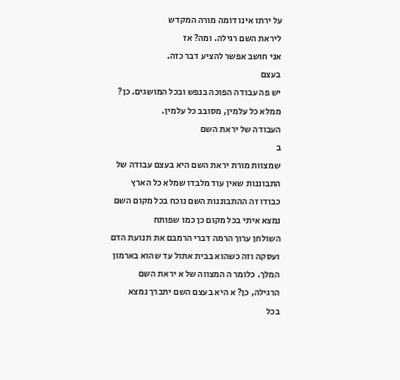על ירתו אינו דומה מורה המקדש
ליראת השם רגילה. ומה? אז
אני חושב אפשר להציע דבר כזה.
בעצם
יש פה עבודה הפוכה בנפש ובכל המושגים. כן?
ממלא כל עלמין, מסובב כל עלמין.
העבודה של יראת השם
ב
שמצוות מורת יראת השם היא בעצם עבודה של
התבוננות שאין עוד מלבדו שמלא כל הארץ
כבודו זה ההתבוננות השם נוכח בכל מקום השם
נמצא איתי בכל מקום כן כמו שפותח
השולחן ערוך הרמה דברי הרמבם את תנועת הדם
ועסקה וזה כשהוא בבית אתול עד שהוא בארמון
המלך. כלומר ה המצווה של א יראת השם
הרגילה, כן? א היא בעצם השם יתברך נמצא
בכל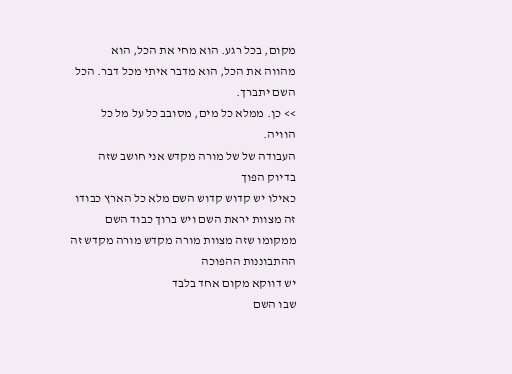מקום, בכל רגע. הוא מחי את הכל, הוא
מהווה את הכל, הוא מדבר איתי מכל דבר. הכל
השם יתברך.
>> כן. ממלא כל מים, מסובב כל על מל כל
הוויה.
העבודה של של מורה מקדש אני חושב שזה
בדיוק הפוך
כאילו יש קדוש קדוש השם מלא כל הארץ כבודו
זה מצוות יראת השם ויש ברוך כבוד השם
ממקומו שזה מצוות מורה מקדש מורה מקדש זה
ההתבוננות ההפוכה
יש דווקא מקום אחד בלבד
שבו השם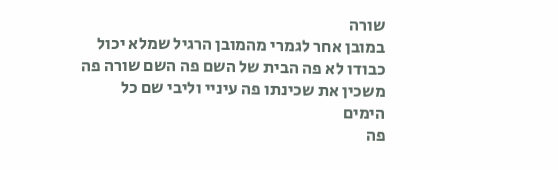שורה
במובן אחר לגמרי מהמובן הרגיל שמלא יכול
כבודו לא פה הבית של השם פה השם שורה פה
משכין את שכינתו פה עיניי וליבי שם כל
הימים
פה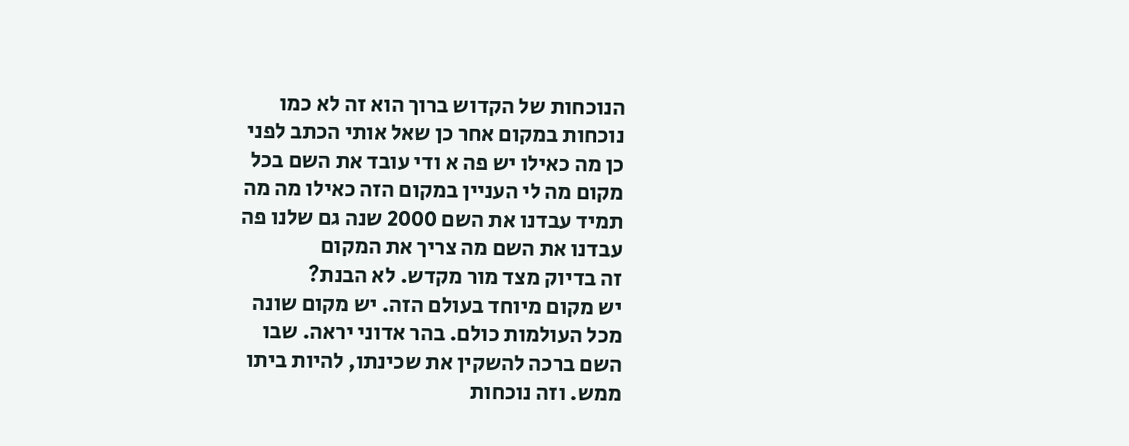הנוכחות של הקדוש ברוך הוא זה לא כמו
נוכחות במקום אחר כן שאל אותי הכתב לפני
כן מה כאילו יש פה א ודי עובד את השם בכל
מקום מה לי העניין במקום הזה כאילו מה מה
תמיד עבדנו את השם 2000 שנה גם שלנו פה
עבדנו את השם מה צריך את המקום
זה בדיוק מצד מור מקדש. לא הבנת?
יש מקום מיוחד בעולם הזה. יש מקום שונה
מכל העולמות כולם. בהר אדוני יראה. שבו
השם ברכה להשקין את שכינתו, להיות ביתו
ממש. וזה נוכחות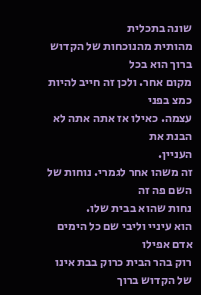שונה בתכלית
מהותית מהנוכחות של הקדוש ברוך הוא בכל
מקום אחר. ולכן זה חייב להיות כמצ בפני
עצמה. כאילו אז אתה אתה לא הבנת את
העניין.
זה משהו אחר לגמרי. נוחות של השם פה זה
נחות שהוא בבית שלו.
הוא עיניי וליבי שם כל הימים אדם אפילו
רוק בהר הבית כרוק בבת אינו של הקדוש ברוך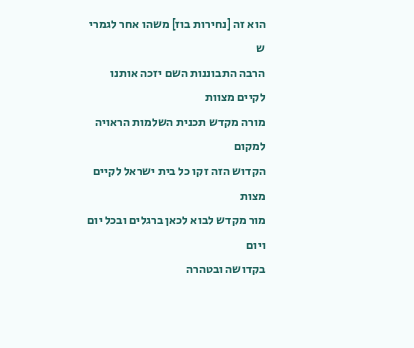הוא זה [נחירות בוז] משהו אחר לגמרי ש
הרבה התבוננות השם יזכה אותנו לקיים מצוות
מורה מקדש תכנית השלמות הראויה למקום
הקדוש הזה זקו כל בית ישראל לקיים מצות
מור מקדש לבוא לכאן ברגלים ובכל יום ויום
בקדושה ובטהרה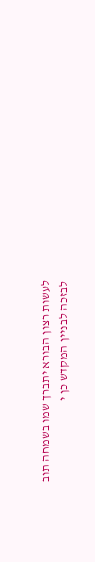לעשות רצון הבורא יתברך שמו בשמחה תוב
לבזכה לבניין המקדש כן י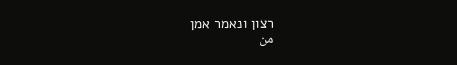רצון ונאמר אמן
من